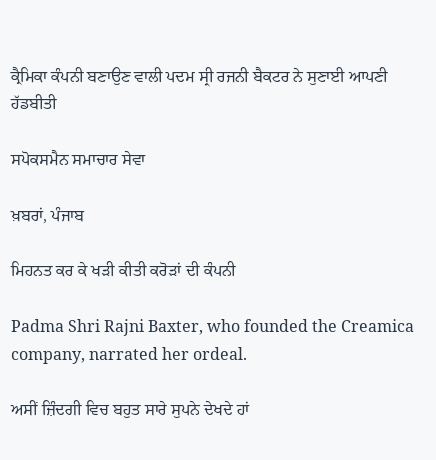ਕ੍ਰੈਮਿਕਾ ਕੰਪਨੀ ਬਣਾਉਣ ਵਾਲੀ ਪਦਮ ਸ੍ਰੀ ਰਜਨੀ ਬੈਕਟਰ ਨੇ ਸੁਣਾਈ ਆਪਣੀ ਹੱਡਬੀਤੀ

ਸਪੋਕਸਮੈਨ ਸਮਾਚਾਰ ਸੇਵਾ

ਖ਼ਬਰਾਂ, ਪੰਜਾਬ

ਮਿਹਨਤ ਕਰ ਕੇ ਖੜੀ ਕੀਤੀ ਕਰੋੜਾਂ ਦੀ ਕੰਪਨੀ

Padma Shri Rajni Baxter, who founded the Creamica company, narrated her ordeal.

ਅਸੀਂ ਜ਼ਿੰਦਗੀ ਵਿਚ ਬਹੁਤ ਸਾਰੇ ਸੁਪਨੇ ਦੇਖਦੇ ਹਾਂ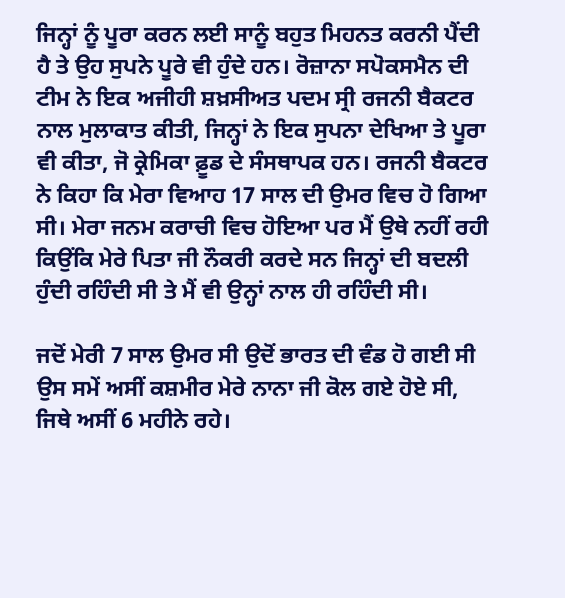ਜਿਨ੍ਹਾਂ ਨੂੰ ਪੂਰਾ ਕਰਨ ਲਈ ਸਾਨੂੰ ਬਹੁਤ ਮਿਹਨਤ ਕਰਨੀ ਪੈਂਦੀ ਹੈ ਤੇ ਉਹ ਸੁਪਨੇ ਪੂਰੇ ਵੀ ਹੁੰਦੇ ਹਨ। ਰੋਜ਼ਾਨਾ ਸਪੋਕਸਮੈਨ ਦੀ ਟੀਮ ਨੇ ਇਕ ਅਜੀਹੀ ਸ਼ਖ਼ਸੀਅਤ ਪਦਮ ਸ੍ਰੀ ਰਜਨੀ ਬੈਕਟਰ ਨਾਲ ਮੁਲਾਕਾਤ ਕੀਤੀ, ਜਿਨ੍ਹਾਂ ਨੇ ਇਕ ਸੁਪਨਾ ਦੇਖਿਆ ਤੇ ਪੂਰਾ ਵੀ ਕੀਤਾ, ਜੋ ਕ੍ਰੇਮਿਕਾ ਫ਼ੂਡ ਦੇ ਸੰਸਥਾਪਕ ਹਨ। ਰਜਨੀ ਬੈਕਟਰ ਨੇ ਕਿਹਾ ਕਿ ਮੇਰਾ ਵਿਆਹ 17 ਸਾਲ ਦੀ ਉਮਰ ਵਿਚ ਹੋ ਗਿਆ ਸੀ। ਮੇਰਾ ਜਨਮ ਕਰਾਚੀ ਵਿਚ ਹੋਇਆ ਪਰ ਮੈਂ ਉਥੇ ਨਹੀਂ ਰਹੀ ਕਿਉਂਕਿ ਮੇਰੇ ਪਿਤਾ ਜੀ ਨੌਕਰੀ ਕਰਦੇ ਸਨ ਜਿਨ੍ਹਾਂ ਦੀ ਬਦਲੀ ਹੁੰਦੀ ਰਹਿੰਦੀ ਸੀ ਤੇ ਮੈਂ ਵੀ ਉਨ੍ਹਾਂ ਨਾਲ ਹੀ ਰਹਿੰਦੀ ਸੀ।

ਜਦੋਂ ਮੇਰੀ 7 ਸਾਲ ਉਮਰ ਸੀ ਉਦੋਂ ਭਾਰਤ ਦੀ ਵੰਡ ਹੋ ਗਈ ਸੀ ਉਸ ਸਮੇਂ ਅਸੀਂ ਕਸ਼ਮੀਰ ਮੇਰੇ ਨਾਨਾ ਜੀ ਕੋਲ ਗਏ ਹੋਏ ਸੀ, ਜਿਥੇ ਅਸੀਂ 6 ਮਹੀਨੇ ਰਹੇ।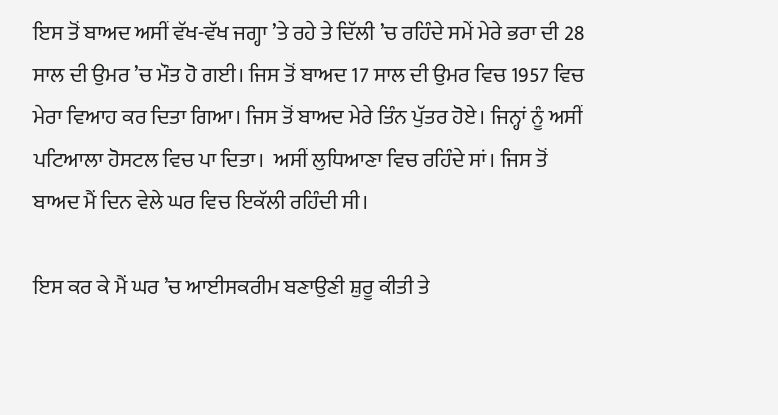ਇਸ ਤੋਂ ਬਾਅਦ ਅਸੀਂ ਵੱਖ-ਵੱਖ ਜਗ੍ਹਾ ’ਤੇ ਰਹੇ ਤੇ ਦਿੱਲੀ ’ਚ ਰਹਿੰਦੇ ਸਮੇਂ ਮੇਰੇ ਭਰਾ ਦੀ 28 ਸਾਲ ਦੀ ਉਮਰ ’ਚ ਮੌਤ ਹੋ ਗਈ। ਜਿਸ ਤੋਂ ਬਾਅਦ 17 ਸਾਲ ਦੀ ਉਮਰ ਵਿਚ 1957 ਵਿਚ ਮੇਰਾ ਵਿਆਹ ਕਰ ਦਿਤਾ ਗਿਆ। ਜਿਸ ਤੋਂ ਬਾਅਦ ਮੇਰੇ ਤਿੰਨ ਪੁੱਤਰ ਹੋਏ। ਜਿਨ੍ਹਾਂ ਨੂੰ ਅਸੀਂ ਪਟਿਆਲਾ ਹੋਸਟਲ ਵਿਚ ਪਾ ਦਿਤਾ।  ਅਸੀਂ ਲੁਧਿਆਣਾ ਵਿਚ ਰਹਿੰਦੇ ਸਾਂ। ਜਿਸ ਤੋਂ ਬਾਅਦ ਮੈਂ ਦਿਨ ਵੇਲੇ ਘਰ ਵਿਚ ਇਕੱਲੀ ਰਹਿੰਦੀ ਸੀ।

ਇਸ ਕਰ ਕੇ ਮੈਂ ਘਰ ’ਚ ਆਈਸਕਰੀਮ ਬਣਾਉਣੀ ਸ਼ੁਰੂ ਕੀਤੀ ਤੇ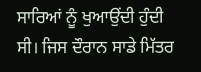ਸਾਰਿਆਂ ਨੂੰ ਖੁਆਉਂਦੀ ਹੁੰਦੀ ਸੀ। ਜਿਸ ਦੌਰਾਨ ਸਾਡੇ ਮਿੱਤਰ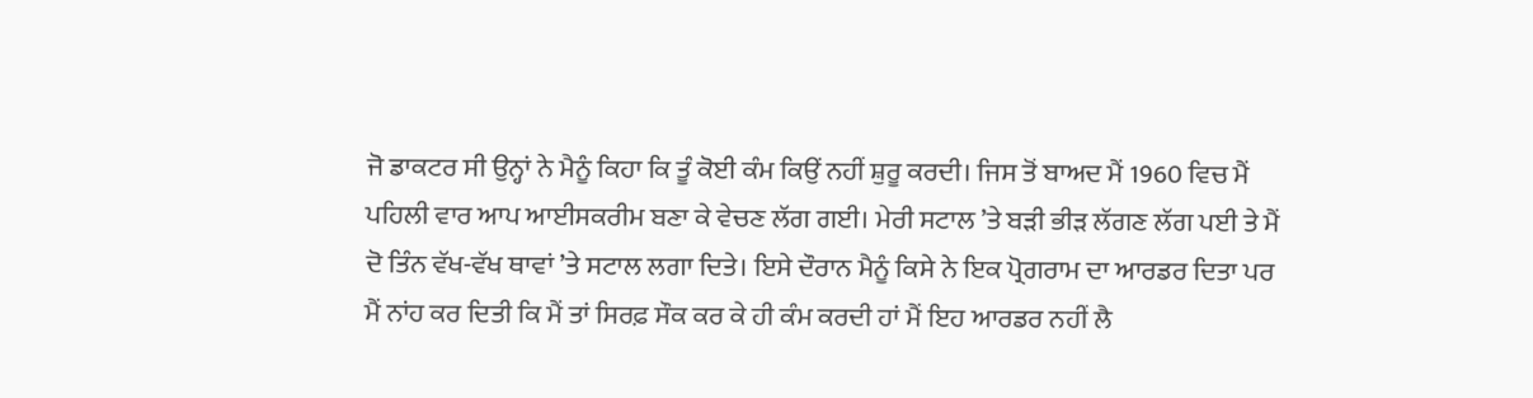ਜੋ ਡਾਕਟਰ ਸੀ ਉਨ੍ਹਾਂ ਨੇ ਮੈਨੂੰ ਕਿਹਾ ਕਿ ਤੂੰ ਕੋਈ ਕੰਮ ਕਿਉਂ ਨਹੀਂ ਸ਼ੁਰੂ ਕਰਦੀ। ਜਿਸ ਤੋਂ ਬਾਅਦ ਮੈਂ 1960 ਵਿਚ ਮੈਂ ਪਹਿਲੀ ਵਾਰ ਆਪ ਆਈਸਕਰੀਮ ਬਣਾ ਕੇ ਵੇਚਣ ਲੱਗ ਗਈ। ਮੇਰੀ ਸਟਾਲ ’ਤੇ ਬੜੀ ਭੀੜ ਲੱਗਣ ਲੱਗ ਪਈ ਤੇ ਮੈਂ ਦੋ ਤਿੰਨ ਵੱਖ-ਵੱਖ ਥਾਵਾਂ ’ਤੇ ਸਟਾਲ ਲਗਾ ਦਿਤੇ। ਇਸੇ ਦੌਰਾਨ ਮੈਨੂੰ ਕਿਸੇ ਨੇ ਇਕ ਪ੍ਰੋਗਰਾਮ ਦਾ ਆਰਡਰ ਦਿਤਾ ਪਰ ਮੈਂ ਨਾਂਹ ਕਰ ਦਿਤੀ ਕਿ ਮੈਂ ਤਾਂ ਸਿਰਫ਼ ਸੌਕ ਕਰ ਕੇ ਹੀ ਕੰਮ ਕਰਦੀ ਹਾਂ ਮੈਂ ਇਹ ਆਰਡਰ ਨਹੀਂ ਲੈ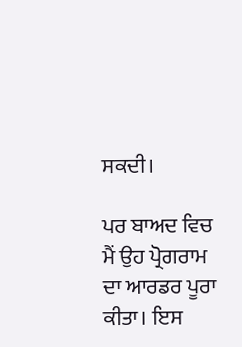ਸਕਦੀ।

ਪਰ ਬਾਅਦ ਵਿਚ ਮੈਂ ਉਹ ਪ੍ਰੋਗਰਾਮ ਦਾ ਆਰਡਰ ਪੂਰਾ ਕੀਤਾ। ਇਸ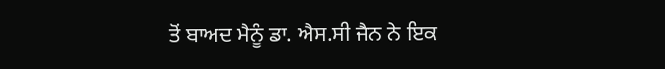ਤੋਂ ਬਾਅਦ ਮੈਨੂੰ ਡਾ. ਐਸ.ਸੀ ਜੈਨ ਨੇ ਇਕ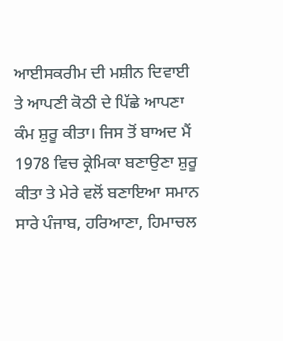ਆਈਸਕਰੀਮ ਦੀ ਮਸ਼ੀਨ ਦਿਵਾਈ ਤੇ ਆਪਣੀ ਕੋਠੀ ਦੇ ਪਿੱਛੇ ਆਪਣਾ ਕੰਮ ਸ਼ੁਰੂ ਕੀਤਾ। ਜਿਸ ਤੋਂ ਬਾਅਦ ਮੈਂ  1978 ਵਿਚ ਕ੍ਰੇਮਿਕਾ ਬਣਾਉਣਾ ਸ਼ੁਰੂ ਕੀਤਾ ਤੇ ਮੇਰੇ ਵਲੋਂ ਬਣਾਇਆ ਸਮਾਨ ਸਾਰੇ ਪੰਜਾਬ, ਹਰਿਆਣਾ, ਹਿਮਾਚਲ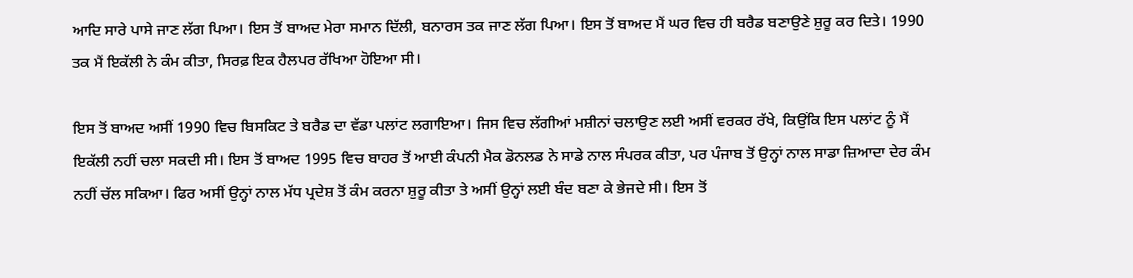ਆਦਿ ਸਾਰੇ ਪਾਸੇ ਜਾਣ ਲੱਗ ਪਿਆ। ਇਸ ਤੋਂ ਬਾਅਦ ਮੇਰਾ ਸਮਾਨ ਦਿੱਲੀ, ਬਨਾਰਸ ਤਕ ਜਾਣ ਲੱਗ ਪਿਆ। ਇਸ ਤੋਂ ਬਾਅਦ ਮੈਂ ਘਰ ਵਿਚ ਹੀ ਬਰੈਡ ਬਣਾਉਣੇ ਸ਼ੁਰੂ ਕਰ ਦਿਤੇ। 1990 ਤਕ ਮੈਂ ਇਕੱਲੀ ਨੇ ਕੰਮ ਕੀਤਾ, ਸਿਰਫ਼ ਇਕ ਹੈਲਪਰ ਰੱਖਿਆ ਹੋਇਆ ਸੀ।

ਇਸ ਤੋਂ ਬਾਅਦ ਅਸੀਂ 1990 ਵਿਚ ਬਿਸਕਿਟ ਤੇ ਬਰੈਡ ਦਾ ਵੱਡਾ ਪਲਾਂਟ ਲਗਾਇਆ। ਜਿਸ ਵਿਚ ਲੱਗੀਆਂ ਮਸ਼ੀਨਾਂ ਚਲਾਉਣ ਲਈ ਅਸੀਂ ਵਰਕਰ ਰੱਖੇ, ਕਿਉਂਕਿ ਇਸ ਪਲਾਂਟ ਨੂੰ ਮੈਂ ਇਕੱਲੀ ਨਹੀਂ ਚਲਾ ਸਕਦੀ ਸੀ। ਇਸ ਤੋਂ ਬਾਅਦ 1995 ਵਿਚ ਬਾਹਰ ਤੋਂ ਆਈ ਕੰਪਨੀ ਮੈਕ ਡੋਨਲਡ ਨੇ ਸਾਡੇ ਨਾਲ ਸੰਪਰਕ ਕੀਤਾ, ਪਰ ਪੰਜਾਬ ਤੋਂ ਉਨ੍ਹਾਂ ਨਾਲ ਸਾਡਾ ਜ਼ਿਆਦਾ ਦੇਰ ਕੰਮ ਨਹੀਂ ਚੱਲ ਸਕਿਆ। ਫਿਰ ਅਸੀਂ ਉਨ੍ਹਾਂ ਨਾਲ ਮੱਧ ਪ੍ਰਦੇਸ਼ ਤੋਂ ਕੰਮ ਕਰਨਾ ਸ਼ੁਰੂ ਕੀਤਾ ਤੇ ਅਸੀਂ ਉਨ੍ਹਾਂ ਲਈ ਬੰਦ ਬਣਾ ਕੇ ਭੇਜਦੇ ਸੀ। ਇਸ ਤੋਂ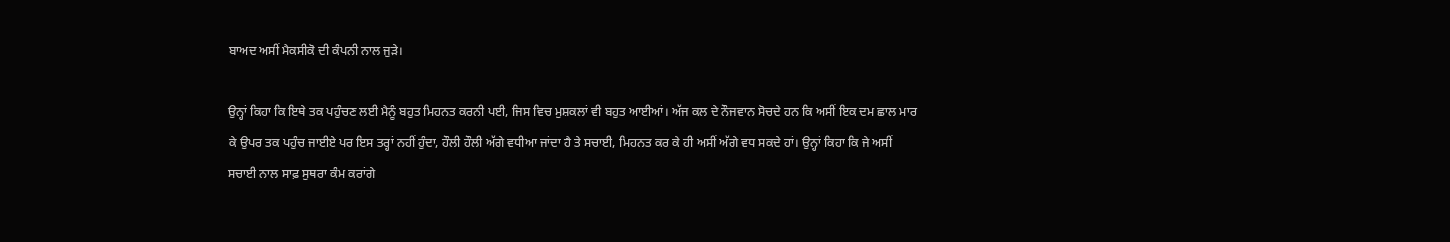ਬਾਅਦ ਅਸੀਂ ਮੈਕਸੀਕੋ ਦੀ ਕੰਪਨੀ ਨਾਲ ਜੁੜੇ।

ਉਨ੍ਹਾਂ ਕਿਹਾ ਕਿ ਇਥੇ ਤਕ ਪਹੁੰਚਣ ਲਈ ਮੈਨੂੰ ਬਹੁਤ ਮਿਹਨਤ ਕਰਨੀ ਪਈ, ਜਿਸ ਵਿਚ ਮੁਸ਼ਕਲਾਂ ਵੀ ਬਹੁਤ ਆਈਆਂ। ਅੱਜ ਕਲ ਦੇ ਨੌਜਵਾਨ ਸੋਚਦੇ ਹਨ ਕਿ ਅਸੀਂ ਇਕ ਦਮ ਛਾਲ ਮਾਰ ਕੇ ਉਪਰ ਤਕ ਪਹੁੰਚ ਜਾਈਏ ਪਰ ਇਸ ਤਰ੍ਹਾਂ ਨਹੀਂ ਹੁੰਦਾ, ਹੌਲੀ ਹੌਲੀ ਅੱਗੇ ਵਧੀਆ ਜਾਂਦਾ ਹੈ ਤੇ ਸਚਾਈ, ਮਿਹਨਤ ਕਰ ਕੇ ਹੀ ਅਸੀਂ ਅੱਗੇ ਵਧ ਸਕਦੇ ਹਾਂ। ਉਨ੍ਹਾਂ ਕਿਹਾ ਕਿ ਜੇ ਅਸੀਂ ਸਚਾਈ ਨਾਲ ਸਾਫ਼ ਸੁਥਰਾ ਕੰਮ ਕਰਾਂਗੇ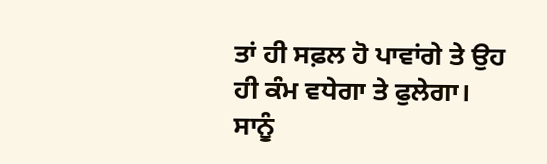ਤਾਂ ਹੀ ਸਫ਼ਲ ਹੋ ਪਾਵਾਂਗੇ ਤੇ ਉਹ ਹੀ ਕੰਮ ਵਧੇਗਾ ਤੇ ਫੁਲੇਗਾ। ਸਾਨੂੰ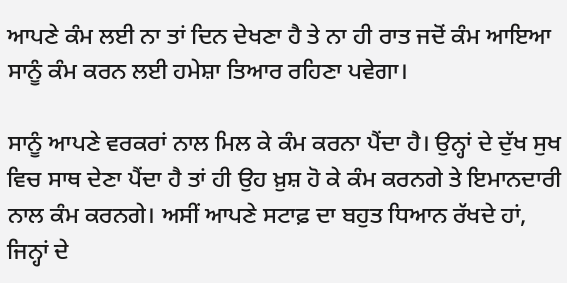ਆਪਣੇ ਕੰਮ ਲਈ ਨਾ ਤਾਂ ਦਿਨ ਦੇਖਣਾ ਹੈ ਤੇ ਨਾ ਹੀ ਰਾਤ ਜਦੋਂ ਕੰਮ ਆਇਆ ਸਾਨੂੰ ਕੰਮ ਕਰਨ ਲਈ ਹਮੇਸ਼ਾ ਤਿਆਰ ਰਹਿਣਾ ਪਵੇਗਾ।

ਸਾਨੂੰ ਆਪਣੇ ਵਰਕਰਾਂ ਨਾਲ ਮਿਲ ਕੇ ਕੰਮ ਕਰਨਾ ਪੈਂਦਾ ਹੈ। ਉਨ੍ਹਾਂ ਦੇ ਦੁੱਖ ਸੁਖ ਵਿਚ ਸਾਥ ਦੇਣਾ ਪੈਂਦਾ ਹੈ ਤਾਂ ਹੀ ਉਹ ਖ਼ੁਸ਼ ਹੋ ਕੇ ਕੰਮ ਕਰਨਗੇ ਤੇ ਇਮਾਨਦਾਰੀ ਨਾਲ ਕੰਮ ਕਰਨਗੇ। ਅਸੀਂ ਆਪਣੇ ਸਟਾਫ਼ ਦਾ ਬਹੁਤ ਧਿਆਨ ਰੱਖਦੇ ਹਾਂ, ਜਿਨ੍ਹਾਂ ਦੇ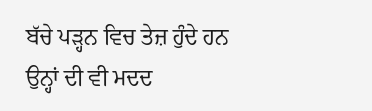ਬੱਚੇ ਪੜ੍ਹਨ ਵਿਚ ਤੇਜ਼ ਹੁੰਦੇ ਹਨ ਉਨ੍ਹਾਂ ਦੀ ਵੀ ਮਦਦ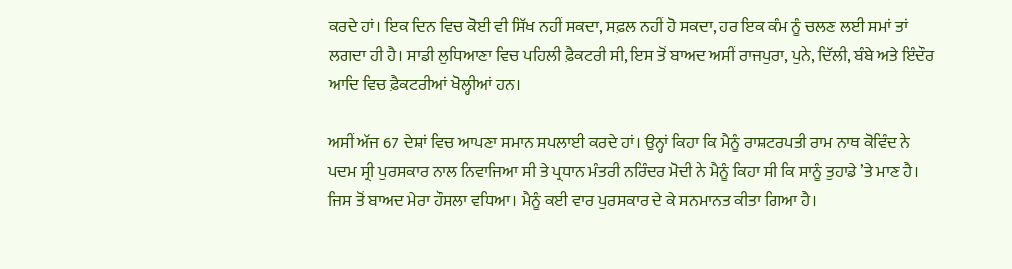ਕਰਦੇ ਹਾਂ। ਇਕ ਦਿਨ ਵਿਚ ਕੋਈ ਵੀ ਸਿੱਖ ਨਹੀਂ ਸਕਦਾ, ਸਫ਼ਲ ਨਹੀਂ ਹੋ ਸਕਦਾ, ਹਰ ਇਕ ਕੰਮ ਨੂੰ ਚਲਣ ਲਈ ਸਮਾਂ ਤਾਂ ਲਗਦਾ ਹੀ ਹੈ। ਸਾਡੀ ਲੁਧਿਆਣਾ ਵਿਚ ਪਹਿਲੀ ਫ਼ੈਕਟਰੀ ਸੀ, ਇਸ ਤੋਂ ਬਾਅਦ ਅਸੀਂ ਰਾਜਪੁਰਾ, ਪੁਨੇ, ਦਿੱਲੀ, ਬੰਬੇ ਅਤੇ ਇੰਦੌਰ ਆਦਿ ਵਿਚ ਫ਼ੈਕਟਰੀਆਂ ਖੋਲ੍ਹੀਆਂ ਹਨ।

ਅਸੀਂ ਅੱਜ 67 ਦੇਸ਼ਾਂ ਵਿਚ ਆਪਣਾ ਸਮਾਨ ਸਪਲਾਈ ਕਰਦੇ ਹਾਂ। ਉਨ੍ਹਾਂ ਕਿਹਾ ਕਿ ਮੈਨੂੰ ਰਾਸ਼ਟਰਪਤੀ ਰਾਮ ਨਾਥ ਕੋਵਿੰਦ ਨੇ ਪਦਮ ਸ੍ਰੀ ਪੁਰਸਕਾਰ ਨਾਲ ਨਿਵਾਜਿਆ ਸੀ ਤੇ ਪ੍ਰਧਾਨ ਮੰਤਰੀ ਨਰਿੰਦਰ ਮੋਦੀ ਨੇ ਮੈਨੂੰ ਕਿਹਾ ਸੀ ਕਿ ਸਾਨੂੰ ਤੁਹਾਡੇ ’ਤੇ ਮਾਣ ਹੈ। ਜਿਸ ਤੋਂ ਬਾਅਦ ਮੇਰਾ ਹੌਸਲਾ ਵਧਿਆ। ਮੈਨੂੰ ਕਈ ਵਾਰ ਪੁਰਸਕਾਰ ਦੇ ਕੇ ਸਨਮਾਨਤ ਕੀਤਾ ਗਿਆ ਹੈ।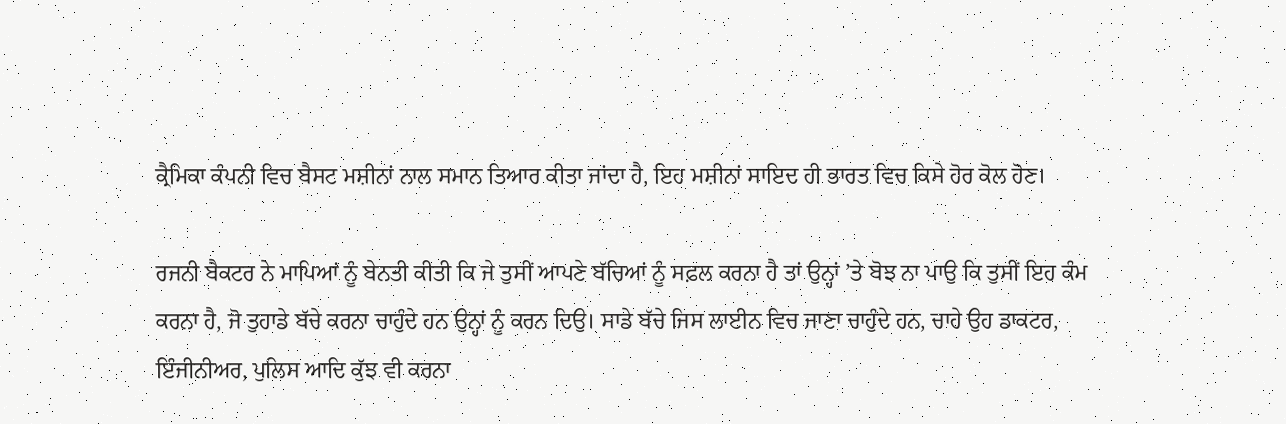ਕ੍ਰੈਮਿਕਾ ਕੰਪਨੀ ਵਿਚ ਬੈਸਟ ਮਸ਼ੀਨਾਂ ਨਾਲ ਸਮਾਨ ਤਿਆਰ ਕੀਤਾ ਜਾਂਦਾ ਹੈ, ਇਹ ਮਸ਼ੀਨਾਂ ਸਾਇਦ ਹੀ ਭਾਰਤ ਵਿਚ ਕਿਸੇ ਹੋਰ ਕੋਲ ਹੋਣ।

ਰਜਨੀ ਬੈਕਟਰ ਨੇ ਮਾਪਿਆਂ ਨੂੰ ਬੇਨਤੀ ਕੀਤੀ ਕਿ ਜੇ ਤੁਸੀਂ ਆਪਣੇ ਬੱਚਿਆਂ ਨੂੰ ਸਫ਼ਲ ਕਰਨਾ ਹੈ ਤਾਂ ਉਨ੍ਹਾਂ ’ਤੇ ਬੋਝ ਨਾ ਪਾਉ ਕਿ ਤੁਸੀਂ ਇਹ ਕੰਮ ਕਰਨਾ ਹੈ, ਜੋ ਤੁਹਾਡੇ ਬੱਚੇ ਕਰਨਾ ਚਾਹੁੰਦੇ ਹਨ ਉਨ੍ਹਾਂ ਨੂੰ ਕਰਨ ਦਿਉ। ਸਾਡੇ ਬੱਚੇ ਜਿਸ ਲਾਈਨ ਵਿਚ ਜਾਣਾ ਚਾਹੁੰਦੇ ਹਨ, ਚਾਹੇ ਉਹ ਡਾਕਟਰ, ਇੰਜੀਨੀਅਰ, ਪੁਲਿਸ ਆਦਿ ਕੁੱਝ ਵੀ ਕਰਨਾ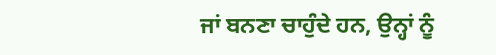ਜਾਂ ਬਨਣਾ ਚਾਹੁੰਦੇ ਹਨ, ਉਨ੍ਹਾਂ ਨੂੰ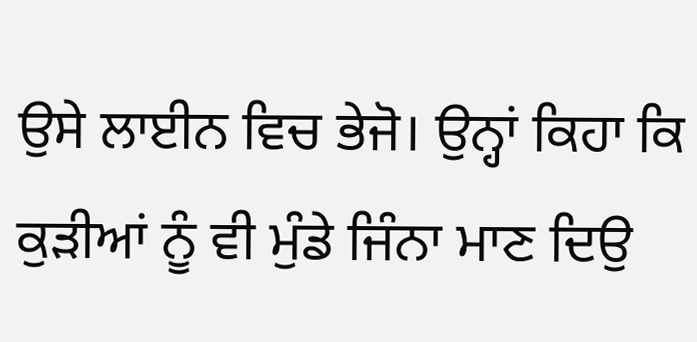ਉਸੇ ਲਾਈਨ ਵਿਚ ਭੇਜੋ। ਉਨ੍ਹਾਂ ਕਿਹਾ ਕਿ ਕੁੜੀਆਂ ਨੂੰ ਵੀ ਮੁੰਡੇ ਜਿੰਨਾ ਮਾਣ ਦਿਉ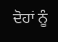ਦੋਹਾਂ ਨੂੰ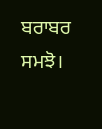ਬਰਾਬਰ ਸਮਝੋ।